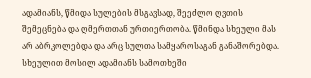ადამიანს, წმიდა სულების მსგავსად, შეეძლო ღვთის შემეცნება და ღმერთთან ურთიერთობა. წმინდა სხეული მას არ აბრკოლებდა და არც სულთა სამყაროსაგან განაშორებდა. სხეულით მოსილ ადამიანს სამოთხეში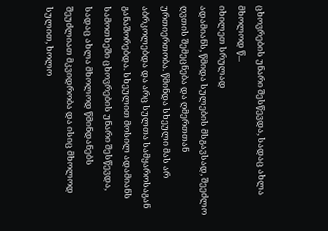ცხოვრების უნარი შესწევდა, სადაც ახლა მხოლოდ წ...
იხილეთ სრულად
ადამიანს, წმიდა სულების მსგავსად, შეეძლო ღვთის შემეცნება და ღმერთთან ურთიერთობა. წმინდა სხეული მას არ აბრკოლებდა და არც სულთა სამყაროსაგან განაშორებდა. სხეულით მოსილ ადამიანს სამოთხეში ცხოვრების უნარი შესწევდა, სადაც ახლა მხოლოდ წმინდანებს შეუძლიათ მკვიდრობა და ისიც მხოლოდ სულით, ხოლო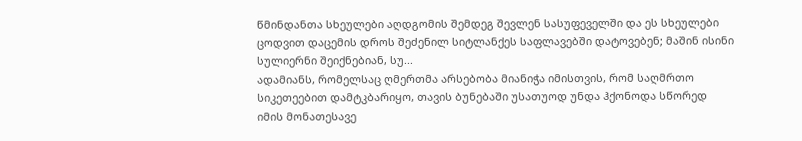წმინდანთა სხეულები აღდგომის შემდეგ შევლენ სასუფეველში და ეს სხეულები ცოდვით დაცემის დროს შეძენილ სიტლანქეს საფლავებში დატოვებენ; მაშინ ისინი სულიერნი შეიქნებიან, სუ...
ადამიანს, რომელსაც ღმერთმა არსებობა მიანიჭა იმისთვის, რომ საღმრთო სიკეთეებით დამტკბარიყო, თავის ბუნებაში უსათუოდ უნდა ჰქონოდა სწორედ იმის მონათესავე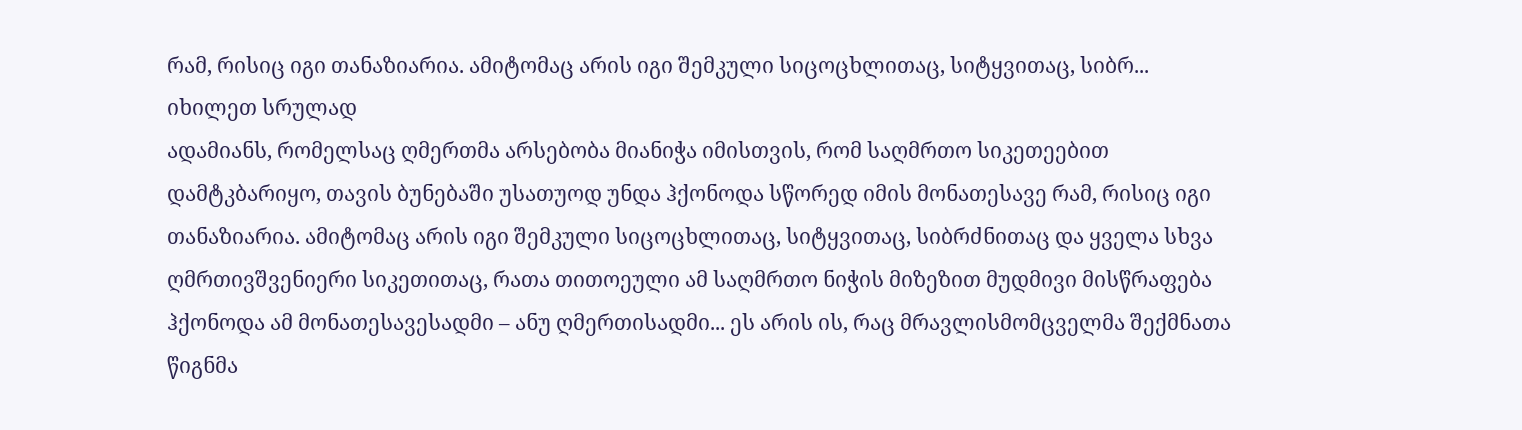რამ, რისიც იგი თანაზიარია. ამიტომაც არის იგი შემკული სიცოცხლითაც, სიტყვითაც, სიბრ...
იხილეთ სრულად
ადამიანს, რომელსაც ღმერთმა არსებობა მიანიჭა იმისთვის, რომ საღმრთო სიკეთეებით დამტკბარიყო, თავის ბუნებაში უსათუოდ უნდა ჰქონოდა სწორედ იმის მონათესავე რამ, რისიც იგი თანაზიარია. ამიტომაც არის იგი შემკული სიცოცხლითაც, სიტყვითაც, სიბრძნითაც და ყველა სხვა ღმრთივშვენიერი სიკეთითაც, რათა თითოეული ამ საღმრთო ნიჭის მიზეზით მუდმივი მისწრაფება ჰქონოდა ამ მონათესავესადმი – ანუ ღმერთისადმი... ეს არის ის, რაც მრავლისმომცველმა შექმნათა წიგნმა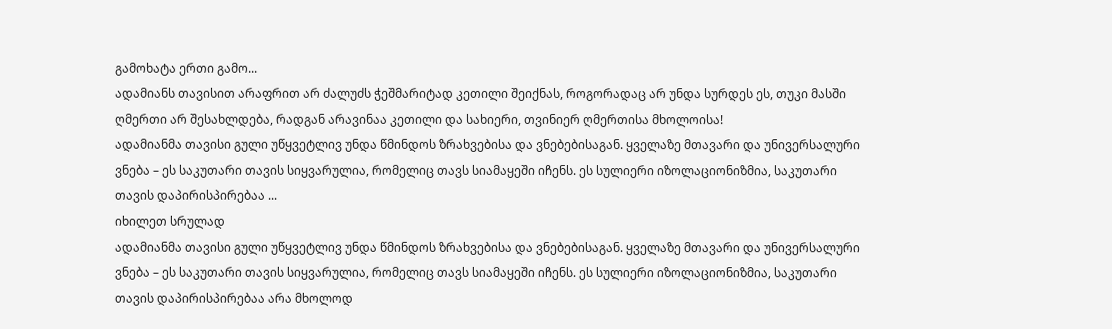გამოხატა ერთი გამო...
ადამიანს თავისით არაფრით არ ძალუძს ჭეშმარიტად კეთილი შეიქნას, როგორადაც არ უნდა სურდეს ეს, თუკი მასში ღმერთი არ შესახლდება, რადგან არავინაა კეთილი და სახიერი, თვინიერ ღმერთისა მხოლოისა!
ადამიანმა თავისი გული უწყვეტლივ უნდა წმინდოს ზრახვებისა და ვნებებისაგან. ყველაზე მთავარი და უნივერსალური ვნება – ეს საკუთარი თავის სიყვარულია, რომელიც თავს სიამაყეში იჩენს. ეს სულიერი იზოლაციონიზმია, საკუთარი თავის დაპირისპირებაა ...
იხილეთ სრულად
ადამიანმა თავისი გული უწყვეტლივ უნდა წმინდოს ზრახვებისა და ვნებებისაგან. ყველაზე მთავარი და უნივერსალური ვნება – ეს საკუთარი თავის სიყვარულია, რომელიც თავს სიამაყეში იჩენს. ეს სულიერი იზოლაციონიზმია, საკუთარი თავის დაპირისპირებაა არა მხოლოდ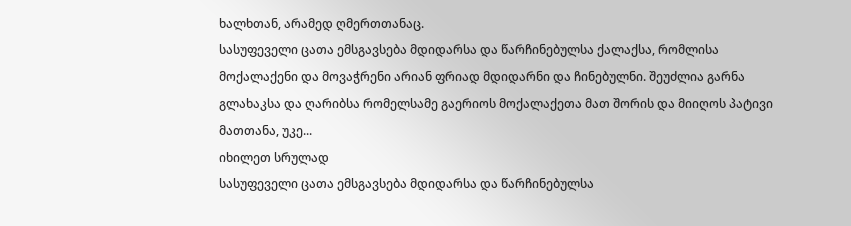ხალხთან, არამედ ღმერთთანაც.
სასუფეველი ცათა ემსგავსება მდიდარსა და წარჩინებულსა ქალაქსა, რომლისა მოქალაქენი და მოვაჭრენი არიან ფრიად მდიდარნი და ჩინებულნი. შეუძლია გარნა გლახაკსა და ღარიბსა რომელსამე გაერიოს მოქალაქეთა მათ შორის და მიიღოს პატივი მათთანა, უკე...
იხილეთ სრულად
სასუფეველი ცათა ემსგავსება მდიდარსა და წარჩინებულსა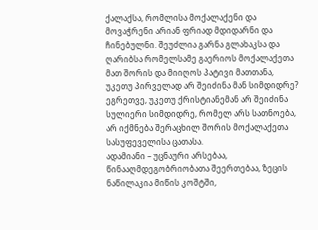ქალაქსა, რომლისა მოქალაქენი და მოვაჭრენი არიან ფრიად მდიდარნი და ჩინებულნი. შეუძლია გარნა გლახაკსა და ღარიბსა რომელსამე გაერიოს მოქალაქეთა მათ შორის და მიიღოს პატივი მათთანა, უკეთუ პირველად არ შეიძინა მან სიმდიდრე? ეგრეთვე, უკეთუ ქრისტიანემან არ შეიძინა სულიერი სიმდიდრე, რომელ არს სათნოება, არ იქმნება შერაცხილ შორის მოქალაქეთა სასუფეველისა ცათასა.
ადამიანი – უცნაური არსებაა, წინააღმდეგობრიობათა შეერთებაა, ზეცის ნაწილაკია მიწის კოშტში,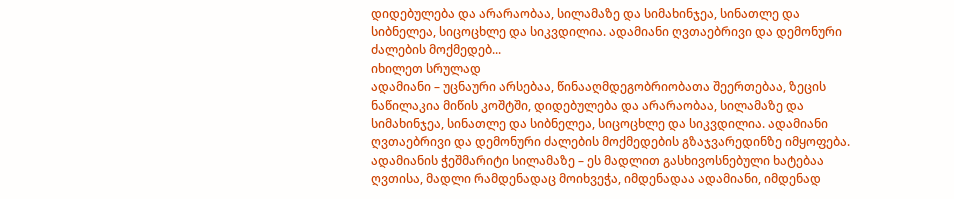დიდებულება და არარაობაა, სილამაზე და სიმახინჯეა, სინათლე და სიბნელეა, სიცოცხლე და სიკვდილია. ადამიანი ღვთაებრივი და დემონური ძალების მოქმედებ...
იხილეთ სრულად
ადამიანი – უცნაური არსებაა, წინააღმდეგობრიობათა შეერთებაა, ზეცის ნაწილაკია მიწის კოშტში, დიდებულება და არარაობაა, სილამაზე და სიმახინჯეა, სინათლე და სიბნელეა, სიცოცხლე და სიკვდილია. ადამიანი ღვთაებრივი და დემონური ძალების მოქმედების გზაჯვარედინზე იმყოფება. ადამიანის ჭეშმარიტი სილამაზე – ეს მადლით გასხივოსნებული ხატებაა ღვთისა, მადლი რამდენადაც მოიხვეჭა, იმდენადაა ადამიანი, იმდენად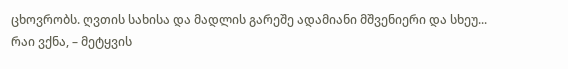ცხოვრობს. ღვთის სახისა და მადლის გარეშე ადამიანი მშვენიერი და სხეუ...
რაი ვქნა, – მეტყვის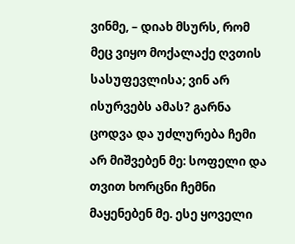ვინმე, – დიახ მსურს, რომ მეც ვიყო მოქალაქე ღვთის სასუფევლისა; ვინ არ ისურვებს ამას? გარნა ცოდვა და უძლურება ჩემი არ მიშვებენ მე: სოფელი და თვით ხორცნი ჩემნი მაყენებენ მე. ესე ყოველი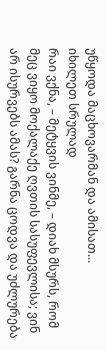უწყოდა მაცხოვარმან და ამისათ...
იხილეთ სრულად
რაი ვქნა, – მეტყვის ვინმე, – დიახ მსურს, რომ მეც ვიყო მოქალაქე ღვთის სასუფევლისა; ვინ არ ისურვებს ამას? გარნა ცოდვა და უძლურება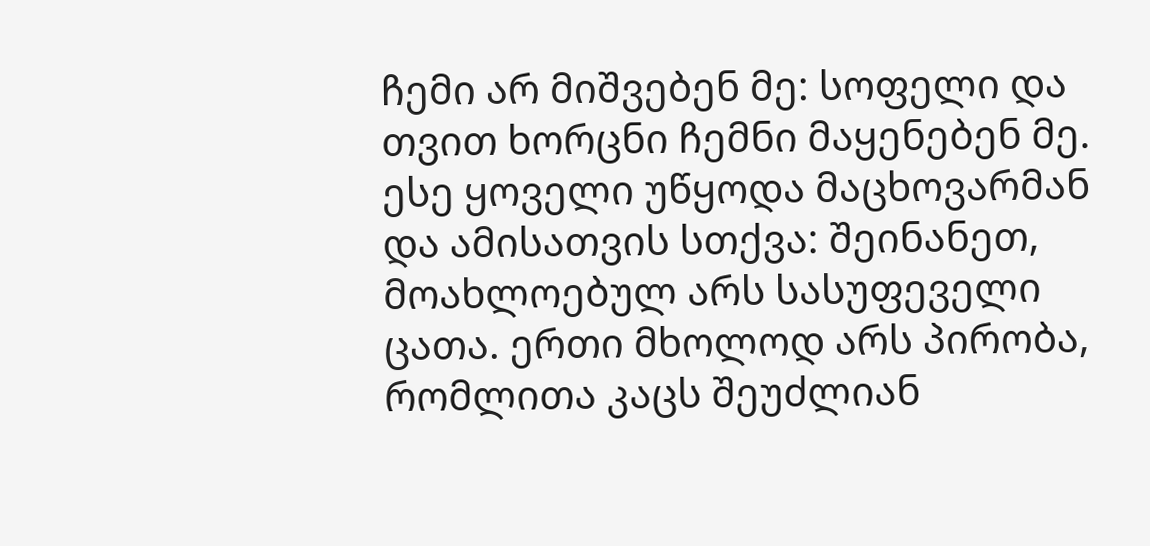ჩემი არ მიშვებენ მე: სოფელი და თვით ხორცნი ჩემნი მაყენებენ მე. ესე ყოველი უწყოდა მაცხოვარმან და ამისათვის სთქვა: შეინანეთ, მოახლოებულ არს სასუფეველი ცათა. ერთი მხოლოდ არს პირობა, რომლითა კაცს შეუძლიან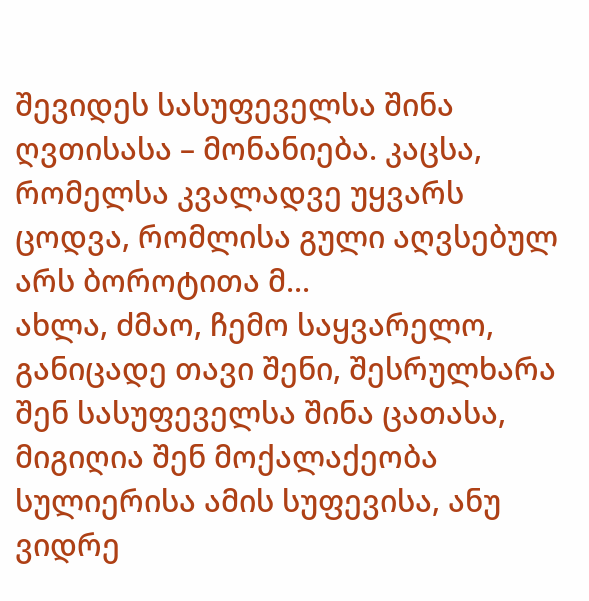შევიდეს სასუფეველსა შინა ღვთისასა – მონანიება. კაცსა, რომელსა კვალადვე უყვარს ცოდვა, რომლისა გული აღვსებულ არს ბოროტითა მ...
ახლა, ძმაო, ჩემო საყვარელო, განიცადე თავი შენი, შესრულხარა შენ სასუფეველსა შინა ცათასა, მიგიღია შენ მოქალაქეობა სულიერისა ამის სუფევისა, ანუ ვიდრე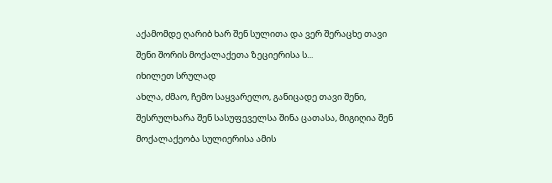აქამომდე ღარიბ ხარ შენ სულითა და ვერ შერაცხე თავი შენი შორის მოქალაქეთა ზეციერისა ს...
იხილეთ სრულად
ახლა, ძმაო, ჩემო საყვარელო, განიცადე თავი შენი, შესრულხარა შენ სასუფეველსა შინა ცათასა, მიგიღია შენ მოქალაქეობა სულიერისა ამის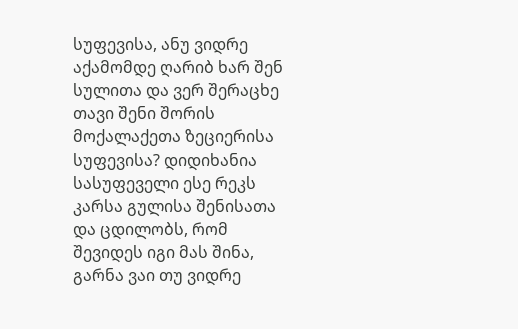სუფევისა, ანუ ვიდრე აქამომდე ღარიბ ხარ შენ სულითა და ვერ შერაცხე თავი შენი შორის მოქალაქეთა ზეციერისა სუფევისა? დიდიხანია სასუფეველი ესე რეკს კარსა გულისა შენისათა და ცდილობს, რომ შევიდეს იგი მას შინა, გარნა ვაი თუ ვიდრე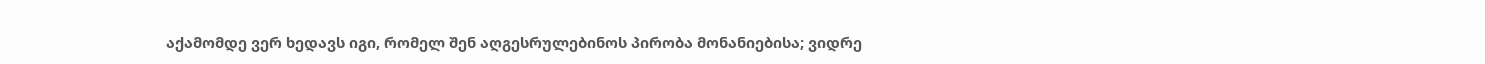აქამომდე ვერ ხედავს იგი, რომელ შენ აღგესრულებინოს პირობა მონანიებისა; ვიდრე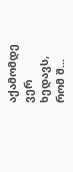აქამომდე ვერ ხედავს, რომ შ...